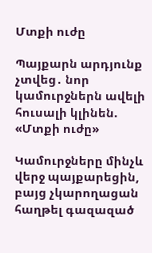Մտքի ուժը

Պայքարն արդյունք չտվեց․ նոր կամուրջներն ավելի հուսալի կլինեն. «Մտքի ուժը»

Կամուրջները մինչև վերջ պայքարեցին, բայց չկարողացան հաղթել գազազած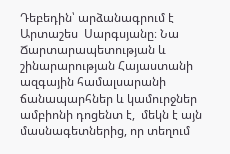Դեբեդին՝ արձանագրում է Արտաշես  Սարգսյանը։ Նա Ճարտարապետության և շինարարության Հայաստանի ազգային համալսարանի ճանապարհներ և կամուրջներ ամբիոնի դոցենտ է,  մեկն է այն մասնագետներից, որ տեղում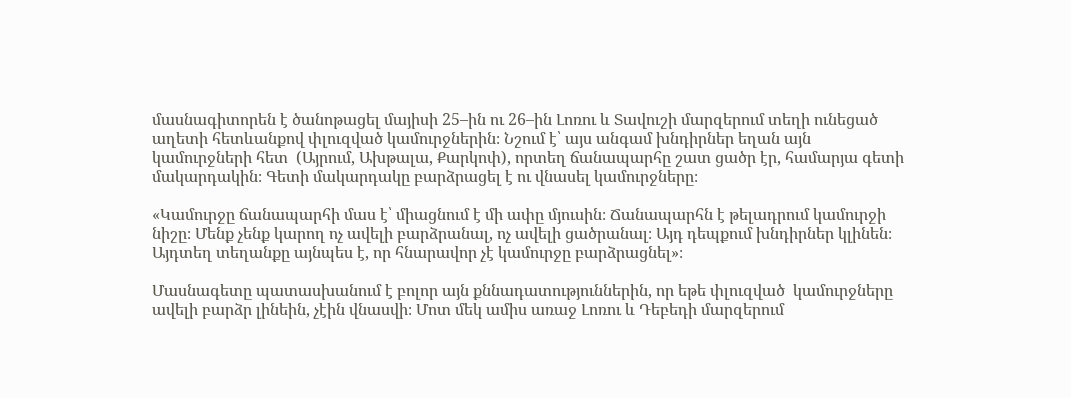մասնագիտորեն է ծանոթացել մայիսի 25–ին ու 26–ին Լոռու և Տավուշի մարզերում տեղի ունեցած աղետի հետևանքով փլուզված կամուրջներին։ Նշում է՝ այս անգամ խնդիրներ եղան այն կամուրջների հետ  (Այրում, Ախթալա, Քարկոփ), որտեղ ճանապարհը շատ ցածր էր, համարյա գետի մակարդակին։ Գետի մակարդակը բարձրացել է ու վնասել կամուրջները։

«Կամուրջը ճանապարհի մաս է՝ միացնում է մի ափը մյուսին։ Ճանապարհն է թելադրում կամուրջի նիշը։ Մենք չենք կարող ոչ ավելի բարձրանալ, ոչ ավելի ցածրանալ։ Այդ դեպքում խնդիրներ կլինեն։ Այդտեղ տեղանքը այնպես է, որ հնարավոր չէ կամուրջը բարձրացնել»։

Մասնագետը պատասխանում է բոլոր այն քննադատություններին, որ եթե փլուզված  կամուրջները ավելի բարձր լինեին, չէին վնասվի։ Մոտ մեկ ամիս առաջ Լոռու և Դեբեդի մարզերում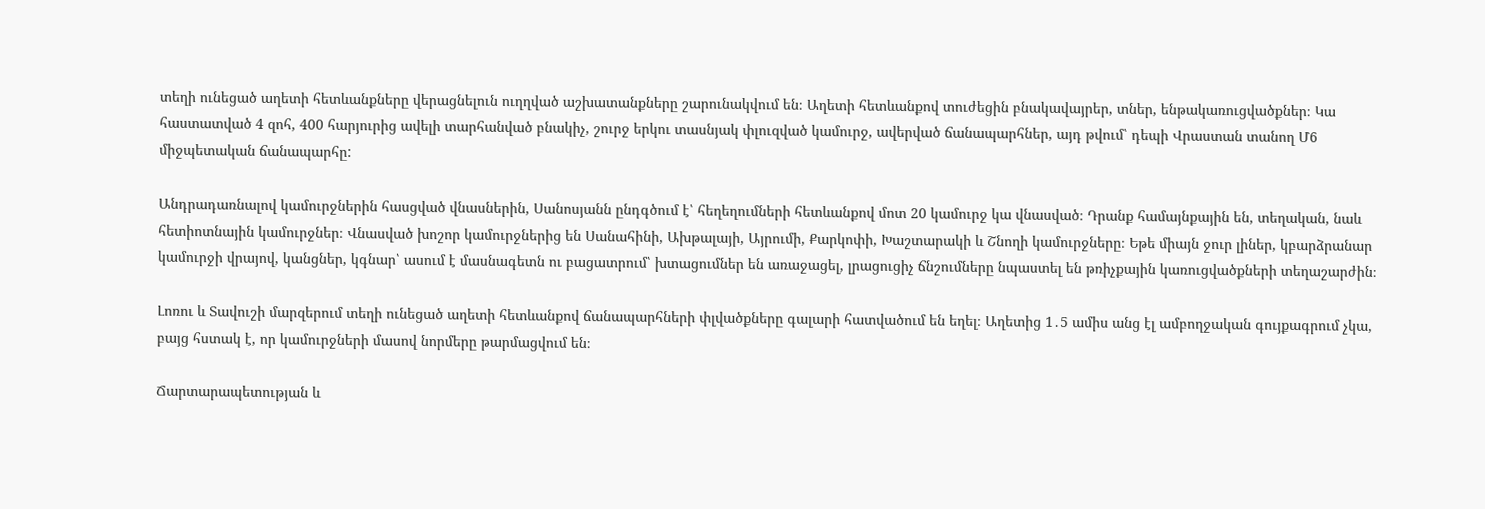տեղի ունեցած աղետի հետևանքները վերացնելուն ուղղված աշխատանքները շարունակվում են։ Աղետի հետևանքով տուժեցին բնակավայրեր, տներ, ենթակառուցվածքներ։ Կա հաստատված 4 զոհ, 400 հարյուրից ավելի տարհանված բնակիչ, շուրջ երկու տասնյակ փլուզված կամուրջ, ավերված ճանապարհներ, այդ թվում՝ դեպի Վրաստան տանող Մ6 միջպետական ճանապարհը:

Անդրադառնալով կամուրջներին հասցված վնասներին, Սանոսյանն ընդգծում է՝ հեղեղումների հետևանքով մոտ 20 կամուրջ կա վնասված։ Դրանք համայնքային են, տեղական, նաև հետիոտնային կամուրջներ։ Վնասված խոշոր կամուրջներից են Սանահինի, Ախթալայի, Այրումի, Քարկոփի, Խաշտարակի և Շնողի կամուրջները։ Եթե միայն ջուր լիներ, կբարձրանար կամուրջի վրայով, կանցներ, կգնար՝ ասում է մասնագետն ու բացատրում՝ խտացումներ են առաջացել, լրացուցիչ ճնշումները նպաստել են թռիչքային կառուցվածքների տեղաշարժին։

Լոռու և Տավուշի մարզերում տեղի ունեցած աղետի հետևանքով ճանապարհների փլվածքները գալարի հատվածում են եղել։ Աղետից 1․5 ամիս անց էլ ամբողջական գույքագրում չկա, բայց հստակ է, որ կամուրջների մասով նորմերը թարմացվում են։

Ճարտարապետության և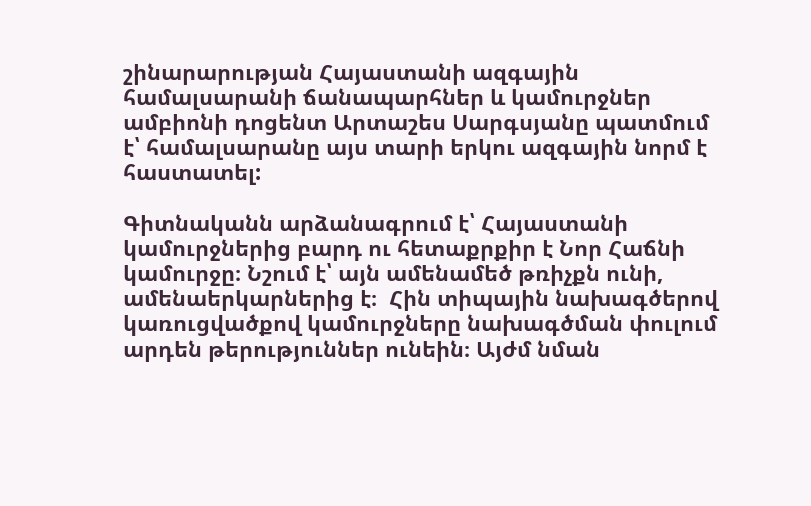շինարարության Հայաստանի ազգային համալսարանի ճանապարհներ և կամուրջներ ամբիոնի դոցենտ Արտաշես Սարգսյանը պատմում է՝ համալսարանը այս տարի երկու ազգային նորմ է հաստատել:

Գիտնականն արձանագրում է՝ Հայաստանի կամուրջներից բարդ ու հետաքրքիր է Նոր Հաճնի կամուրջը։ Նշում է՝ այն ամենամեծ թռիչքն ունի, ամենաերկարներից է։  Հին տիպային նախագծերով կառուցվածքով կամուրջները նախագծման փուլում արդեն թերություններ ունեին։ Այժմ նման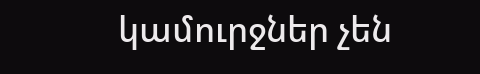կամուրջներ չեն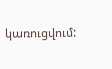կառուցվում: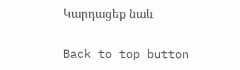Կարդացեք նաև

Back to top button